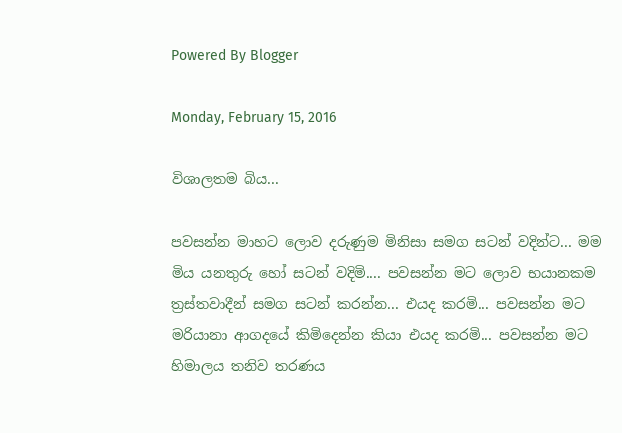Powered By Blogger

Monday, February 15, 2016

විශාලතම බිය...

පවසන්න මාහට ලොව දරුණුම මිනිසා සමග සටන් වදින්ට... මම මිය යනතුරු හෝ සටන් වදිමි.... පවසන්න මට ලොව භයානකම ත්‍රස්තවාදීන් සමග සටන් කරන්න... එයද කරමි... පවසන්න මට මරියානා ආගදයේ කිමිදෙන්න කියා එයද කරමි... පවසන්න මට හිමාලය තනිව තරණය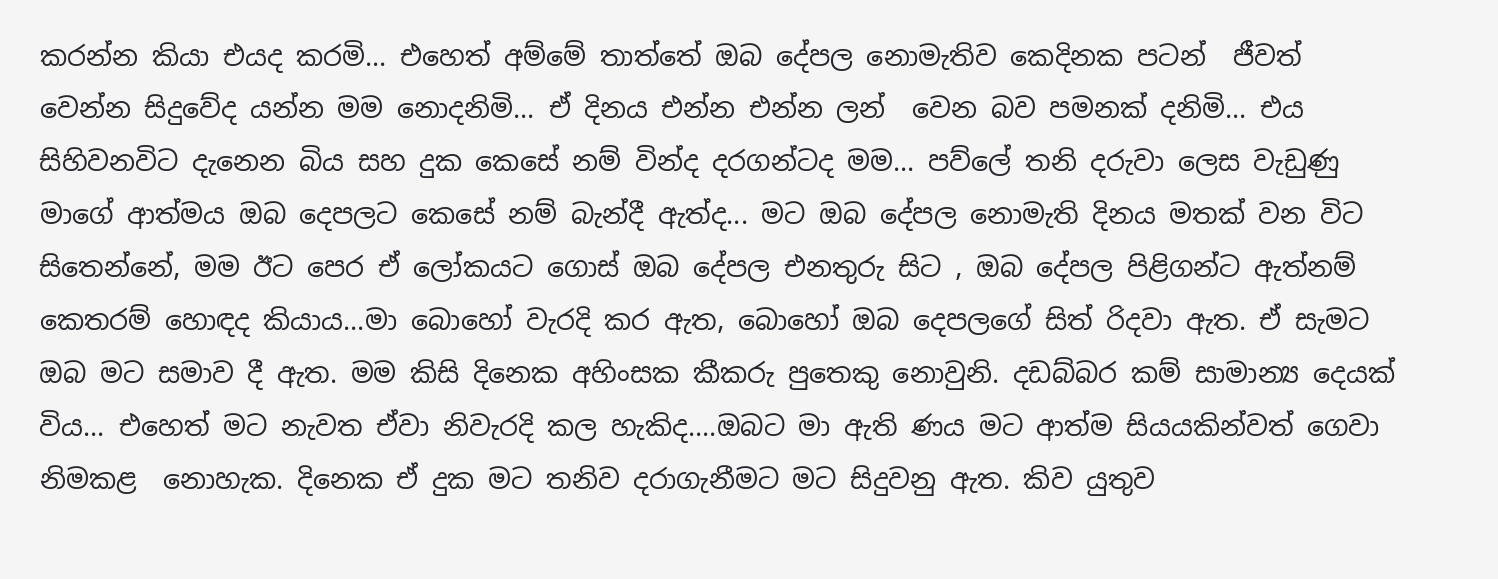කරන්න කියා එයද කරමි... එහෙත් අම්මේ තාත්තේ ඔබ දේපල නොමැතිව කෙදිනක පටන්  ජීවත් වෙන්න සිදුවේද යන්න මම නොදනිමි... ඒ දිනය එන්න එන්න ලන්  වෙන බව පමනක් දනිමි... එය සිහිවනවිට දැනෙන බිය සහ දුක කෙසේ නම් වින්ද දරගන්ටද මම... පව්ලේ තනි දරුවා ලෙස වැඩුණු මාගේ ආත්මය ඔබ දෙපලට කෙසේ නම් බැන්දී ඇත්ද... මට ඔබ දේපල නොමැති දිනය මතක් වන විට සිතෙන්නේ, මම ඊට පෙර ඒ ලෝකයට ගොස් ඔබ දේපල එනතුරු සිට , ඔබ දේපල පිළිගන්ට ඇත්නම් කෙතරම් හොඳද කියාය...මා බොහෝ වැරදි කර ඇත, බොහෝ ඔබ දෙපලගේ සිත් රිදවා ඇත. ඒ සැමට ඔබ මට සමාව දී ඇත. මම කිසි දිනෙක අහිංසක කීකරු පුතෙකු නොවුනි. දඩබ්බර කම් සාමාන්‍ය දෙයක් විය... එහෙත් මට නැවත ඒවා නිවැරදි කල හැකිද....ඔබට මා ඇති ණය මට ආත්ම සියයකින්වත් ගෙවා නිමකළ  නොහැක. දිනෙක ඒ දුක මට තනිව දරාගැනීමට මට සිදුවනු ඇත. කිව යුතුව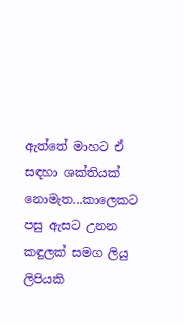ඇත්තේ මාහට ඒ සඳහා ශක්තියක් නොමැත...කාලෙකට පසු ඇසට උනන කඳුලක් සමග ලියු ලිපියකි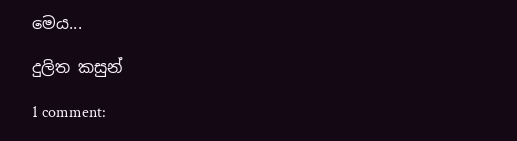මෙය...

දුලිත කසුන්

1 comment: